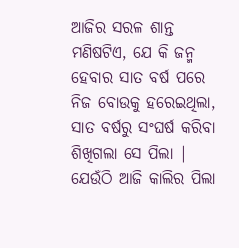ଆଜିର ସରଳ ଶାନ୍ତ ମଣିଷଟିଏ, ଯେ କି ଜନ୍ମ ହେବାର ସାତ ବର୍ଷ ପରେ ନିଜ ବୋଉକୁ ହରେଇଥିଲା, ସାତ ବର୍ଷରୁ ସଂଘର୍ଷ କରିବା ଶିଖିଗଲା ସେ ପିଲା | ଯେଉଁଠି ଆଜି କାଲିର ପିଲା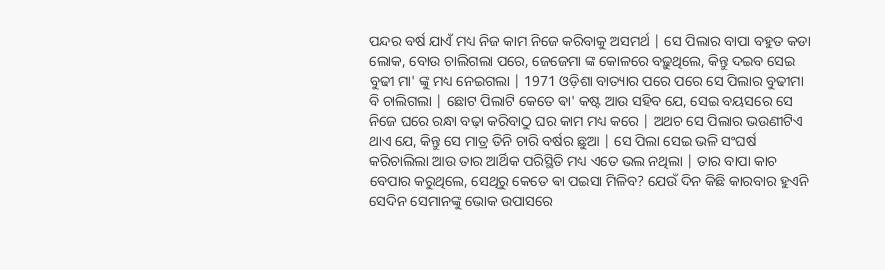ପନ୍ଦର ବର୍ଷ ଯାଏଁ ମଧ୍ୟ ନିଜ କାମ ନିଜେ କରିବାକୁ ଅସମର୍ଥ | ସେ ପିଲାର ବାପା ବହୁତ କଡା ଲୋକ, ବୋଉ ଚାଲିଗଲା ପରେ, ଜେଜେମା ଙ୍କ କୋଳରେ ବଢ଼ୁଥିଲେ, କିନ୍ତୁ ଦଇବ ସେଇ ବୁଢୀ ମା' ଙ୍କୁ ମଧ୍ୟ ନେଇଗଲା | 1971 ଓଡ଼ିଶା ବାତ୍ୟାର ପରେ ପରେ ସେ ପିଲାର ବୁଢୀମା ବି ଚାଲିଗଲା | ଛୋଟ ପିଲାଟି କେତେ ଵା' କଷ୍ଟ ଆଉ ସହିବ ଯେ, ସେଇ ବୟସରେ ସେ ନିଜେ ଘରେ ରନ୍ଧା ବଢ଼ା କରିବାଠୁ ଘର କାମ ମଧ୍ୟ କରେ | ଅଥଚ ସେ ପିଲାର ଭଉଣୀଟିଏ ଥାଏ ଯେ, କିନ୍ତୁ ସେ ମାତ୍ର ତିନି ଚାରି ବର୍ଷର ଛୁଆ | ସେ ପିଲା ସେଇ ଭଳି ସଂଘର୍ଷ କରିଚାଲିଲା ଆଉ ତାର ଆର୍ଥିକ ପରିସ୍ଥିତି ମଧ୍ୟ ଏତେ ଭଲ ନଥିଲା | ତାର ବାପା କାଚ ବେପାର କରୁଥିଲେ, ସେଥିରୁ କେତେ ଵା ପଇସା ମିଳିବ? ଯେଉଁ ଦିନ କିଛି କାରବାର ହୁଏନି ସେଦିନ ସେମାନଙ୍କୁ ଭୋକ ଉପାସରେ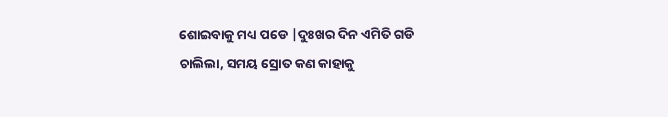ଶୋଇବାକୁ ମଧ୍ୟ ପଡେ |ଦୁଃଖର ଦିନ ଏମିତି ଗଡି ଚାଲିଲା, ସମୟ ସ୍ରୋତ କଣ କାହାକୁ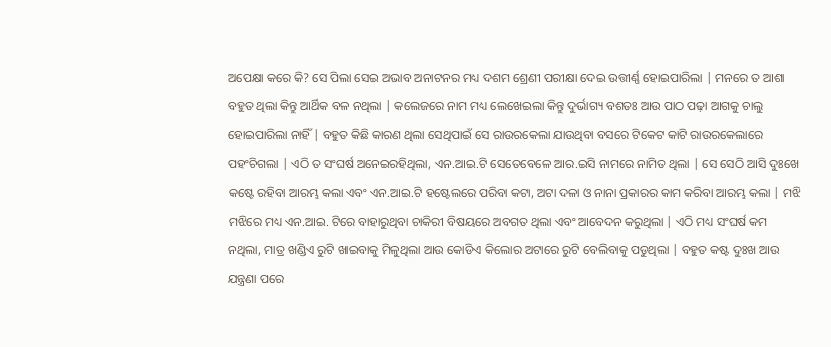ଅପେକ୍ଷା କରେ କି? ସେ ପିଲା ସେଇ ଅଭାବ ଅନାଟନର ମଧ୍ୟ ଦଶମ ଶ୍ରେଣୀ ପରୀକ୍ଷା ଦେଇ ଉତ୍ତୀର୍ଣ୍ଣ ହୋଇପାରିଲା | ମନରେ ତ ଆଶା ବହୁତ ଥିଲା କିନ୍ତୁ ଆର୍ଥିକ ବଳ ନଥିଲା | କଲେଜରେ ନାମ ମଧ୍ୟ ଲେଖେଇଲା କିନ୍ତୁ ଦୁର୍ଭାଗ୍ୟ ବଶତଃ ଆଉ ପାଠ ପଢ଼ା ଆଗକୁ ଚାଲୁ ହୋଇପାରିଲା ନାହିଁ | ବହୁତ କିଛି କାରଣ ଥିଲା ସେଥିପାଇଁ ସେ ରାଉରକେଲା ଯାଉଥିବା ବସରେ ଟିକେଟ କାଟି ରାଉରକେଲାରେ ପହଂଚିଗଲା | ଏଠି ତ ସଂଘର୍ଷ ଅନେଇରହିଥିଲା, ଏନ.ଆଇ.ଟି ସେତେବେଳେ ଆର.ଇସି ନାମରେ ନାମିତ ଥିଲା | ସେ ସେଠି ଆସି ଦୁଃଖେ କଷ୍ଟେ ରହିବା ଆରମ୍ଭ କଲା ଏବଂ ଏନ.ଆଇ.ଟି ହଷ୍ଟେଲରେ ପରିବା କଟା, ଅଟା ଦଳା ଓ ନାନା ପ୍ରକାରର କାମ କରିବା ଆରମ୍ଭ କଲା | ମଝି ମଝିରେ ମଧ୍ୟ ଏନ.ଆଇ. ଟିରେ ବାହାରୁଥିବା ଚାକିରୀ ବିଷୟରେ ଅବଗତ ଥିଲା ଏବଂ ଆବେଦନ କରୁଥିଲା | ଏଠି ମଧ୍ୟ ସଂଘର୍ଷ କମ ନଥିଲା, ମାତ୍ର ଖଣ୍ଡିଏ ରୁଟି ଖାଇବାକୁ ମିଳୁଥିଲା ଆଉ କୋଡିଏ କିଲୋର ଅଟାରେ ରୁଟି ବେଲିବାକୁ ପଡୁଥିଲା | ବହୁତ କଷ୍ଟ ଦୁଃଖ ଆଉ ଯନ୍ତ୍ରଣା ପରେ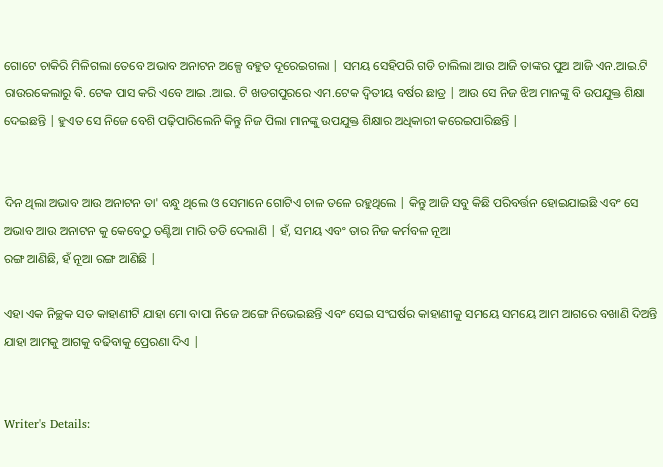ଗୋଟେ ଚାକିରି ମିଳିଗଲା ତେବେ ଅଭାବ ଅନାଟନ ଅଳ୍ପେ ବହୁତ ଦୂରେଇଗଲା | ସମୟ ସେହିପରି ଗଡି ଚାଲିଲା ଆଉ ଆଜି ତାଙ୍କର ପୁଅ ଆଜି ଏନ.ଆଇ.ଟି ରାଉରକେଲାରୁ ଵି. ଟେକ ପାସ କରି ଏବେ ଆଇ .ଆଇ. ଟି ଖଡଗପୁରରେ ଏମ.ଟେକ ଦ୍ୱିତୀୟ ବର୍ଷର ଛାତ୍ର | ଆଉ ସେ ନିଜ ଝିଅ ମାନଙ୍କୁ ବି ଉପଯୁକ୍ତ ଶିକ୍ଷା ଦେଇଛନ୍ତି | ହୁଏତ ସେ ନିଜେ ବେଶି ପଢ଼ିପାରିଲେନି କିନ୍ତୁ ନିଜ ପିଲା ମାନଙ୍କୁ ଉପଯୁକ୍ତ ଶିକ୍ଷାର ଅଧିକାରୀ କରେଇପାରିଛନ୍ତି |


ଦିନ ଥିଲା ଅଭାବ ଆଉ ଅନାଟନ ତା' ବନ୍ଧୁ ଥିଲେ ଓ ସେମାନେ ଗୋଟିଏ ଚାଳ ତଳେ ରହୁଥିଲେ | କିନ୍ତୁ ଆଜି ସବୁ କିଛି ପରିବର୍ତ୍ତନ ହୋଇଯାଇଛି ଏବଂ ସେ ଅଭାବ ଆଉ ଅନାଟନ କୁ କେବେଠୁ ତଣ୍ଟିଆ ମାରି ତଡି ଦେଲାଣି | ହଁ, ସମୟ ଏବଂ ତାର ନିଜ କର୍ମବଳ ନୂଆ
ରଙ୍ଗ ଆଣିଛି, ହଁ ନୂଆ ରଙ୍ଗ ଆଣିଛି |

ଏହା ଏକ ନିଚ୍ଛକ ସତ କାହାଣୀଟି ଯାହା ମୋ ବାପା ନିଜେ ଅଙ୍ଗେ ନିଭେଇଛନ୍ତି ଏବଂ ସେଇ ସଂଘର୍ଷର କାହାଣୀକୁ ସମୟେ ସମୟେ ଆମ ଆଗରେ ବଖାଣି ଦିଅନ୍ତି ଯାହା ଆମକୁ ଆଗକୁ ବଢିବାକୁ ପ୍ରେରଣା ଦିଏ |


Writer's Details: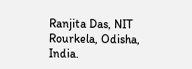Ranjita Das, NIT Rourkela, Odisha, India.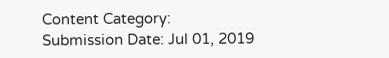Content Category:
Submission Date: Jul 01, 2019